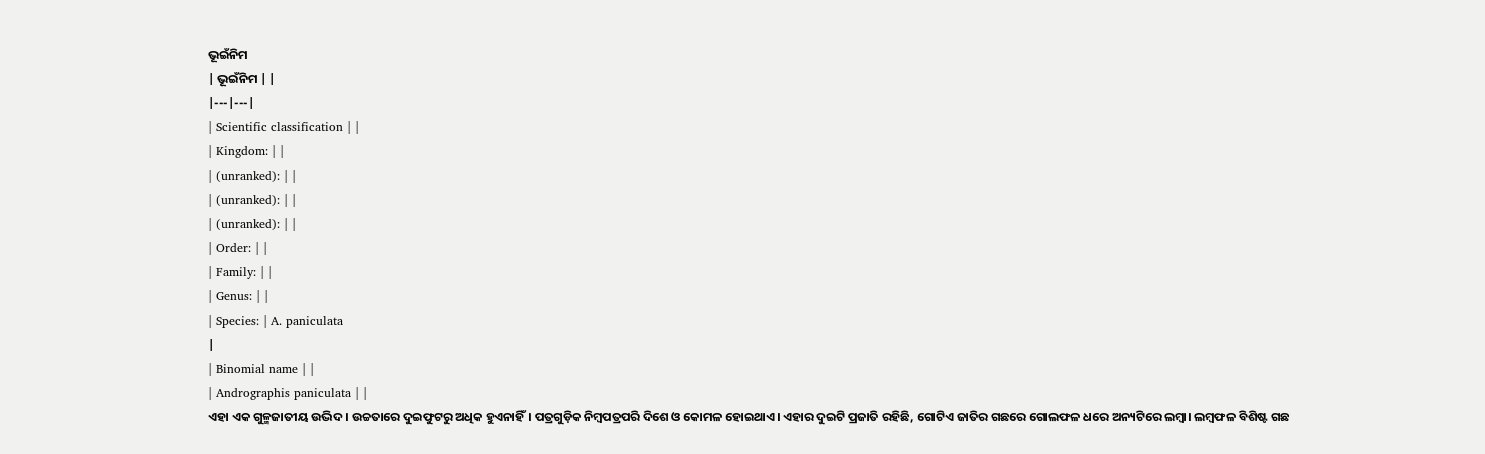ଭୂଇଁନିମ
| ଭୂଇଁନିମ | |
|---|---|
| Scientific classification | |
| Kingdom: | |
| (unranked): | |
| (unranked): | |
| (unranked): | |
| Order: | |
| Family: | |
| Genus: | |
| Species: | A. paniculata
|
| Binomial name | |
| Andrographis paniculata | |
ଏହା ଏକ ଗୁଳ୍ମଜାତୀୟ ଉଦ୍ଭିଦ। ଉଚ୍ଚତାରେ ଦୁଇଫୁଟରୁ ଅଧିକ ହୁଏନାହିଁ। ପତ୍ରଗୁଡ଼ିକ ନିମ୍ବପତ୍ରପରି ଦିଶେ ଓ କୋମଳ ହୋଇଥାଏ। ଏହାର ଦୁଇଟି ପ୍ରଜାତି ରହିଛି, ଗୋଟିଏ ଜାତିର ଗଛରେ ଗୋଲଫଳ ଧରେ ଅନ୍ୟଟିରେ ଲମ୍ବା। ଲମ୍ବଫଳ ବିଶିଷ୍ଟ ଗଛ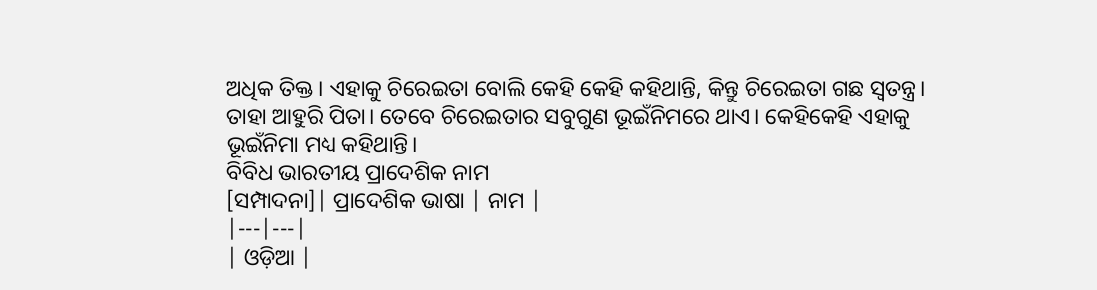ଅଧିକ ତିକ୍ତ। ଏହାକୁ ଚିରେଇତା ବୋଲି କେହି କେହି କହିଥାନ୍ତି, କିନ୍ତୁ ଚିରେଇତା ଗଛ ସ୍ୱତନ୍ତ୍ର। ତାହା ଆହୁରି ପିତା। ତେବେ ଚିରେଇତାର ସବୁଗୁଣ ଭୂଇଁନିମରେ ଥାଏ। କେହିକେହି ଏହାକୁ ଭୂଇଁନିମା ମଧ୍ୟ କହିଥାନ୍ତି।
ବିବିଧ ଭାରତୀୟ ପ୍ରାଦେଶିକ ନାମ
[ସମ୍ପାଦନା]| ପ୍ରାଦେଶିକ ଭାଷା | ନାମ |
|---|---|
| ଓଡ଼ିଆ |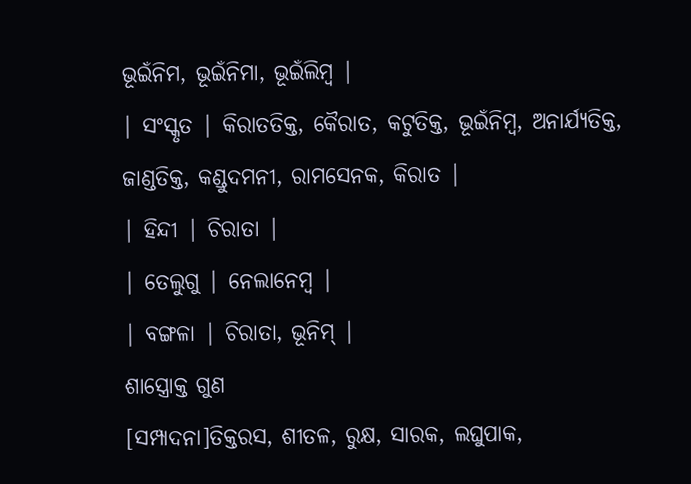ଭୂଇଁନିମ, ଭୂଇଁନିମା, ଭୂଇଁଲିମ୍ବ |
| ସଂସ୍କୃତ | କିରାତତିକ୍ତ, କୈରାତ, କଟୁତିକ୍ତ, ଭୂଇଁନିମ୍ବ, ଅନାର୍ଯ୍ୟତିକ୍ତ, ଜାଣ୍ଡତିକ୍ତ, କଣ୍ଡୁଦମନୀ, ରାମସେନକ, କିରାତ |
| ହିନ୍ଦୀ | ଚିରାତା |
| ତେଲୁଗୁ | ନେଲାନେମ୍ବ |
| ବଙ୍ଗଳା | ଚିରାତା, ଭୂନିମ୍ |
ଶାସ୍ତ୍ରୋକ୍ତ ଗୁଣ
[ସମ୍ପାଦନା]ତିକ୍ତରସ, ଶୀତଳ, ରୁକ୍ଷ, ସାରକ, ଲଘୁପାକ,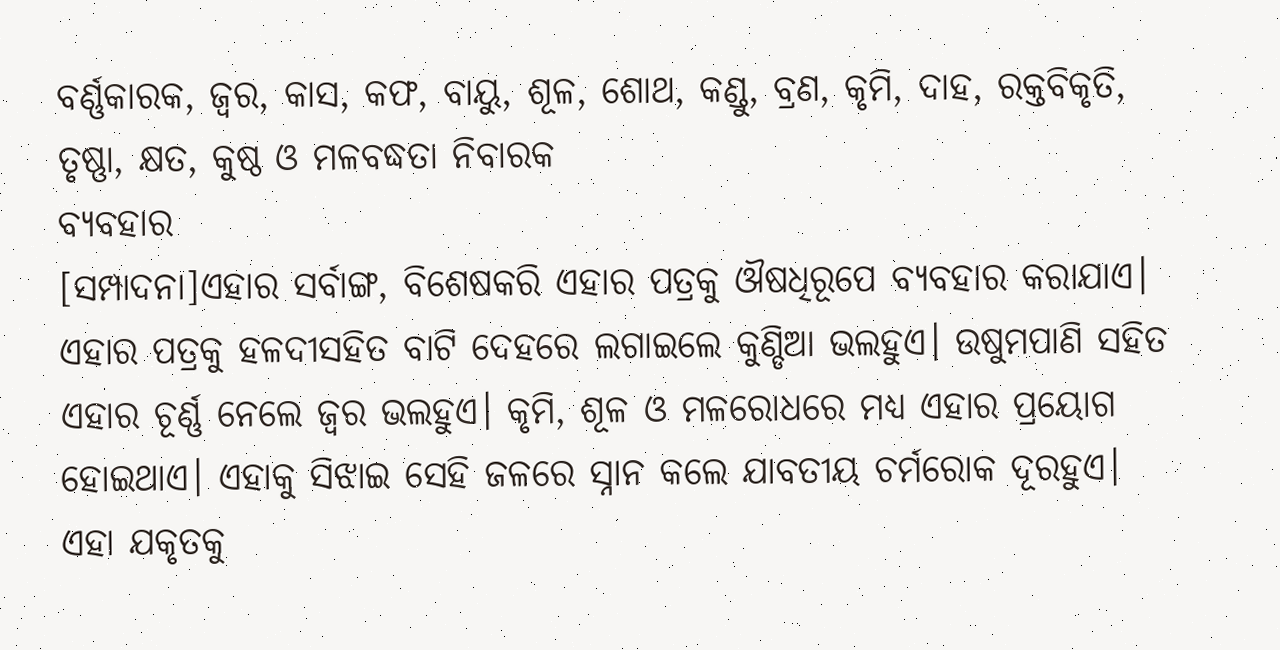ବର୍ଣ୍ଣକାରକ, ଜ୍ୱର, କାସ, କଫ, ବାୟୁ, ଶୂଳ, ଶୋଥ, କଣ୍ଡୁ, ବ୍ରଣ, କୃମି, ଦାହ, ରକ୍ତବିକୃତି, ତୃଷ୍ଣା, କ୍ଷତ, କୁଷ୍ଠ ଓ ମଳବଦ୍ଧତା ନିବାରକ
ବ୍ୟବହାର
[ସମ୍ପାଦନା]ଏହାର ସର୍ବାଙ୍ଗ, ବିଶେଷକରି ଏହାର ପତ୍ରକୁ ଔଷଧିରୂପେ ବ୍ୟବହାର କରାଯାଏ। ଏହାର ପତ୍ରକୁ ହଳଦୀସହିତ ବାଟି ଦେହରେ ଲଗାଇଲେ କୁଣ୍ଡିଆ ଭଲହୁଏ। ଉଷୁମପାଣି ସହିତ ଏହାର ଚୂର୍ଣ୍ଣ ନେଲେ ଜ୍ୱର ଭଲହୁଏ। କୃମି, ଶୂଳ ଓ ମଳରୋଧରେ ମଧ୍ୟ ଏହାର ପ୍ରୟୋଗ ହୋଇଥାଏ। ଏହାକୁ ସିଝାଇ ସେହି ଜଳରେ ସ୍ନାନ କଲେ ଯାବତୀୟ ଚର୍ମରୋକ ଦୂରହୁଏ। ଏହା ଯକୃତକୁ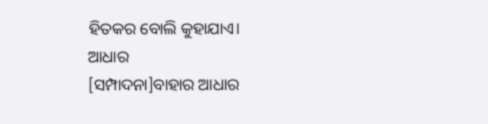ହିତକର ବୋଲି କୁହାଯାଏ।
ଆଧାର
[ସମ୍ପାଦନା]ବାହାର ଆଧାର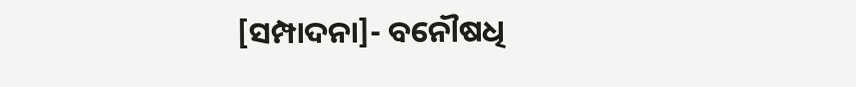[ସମ୍ପାଦନା]- ବନୌଷଧି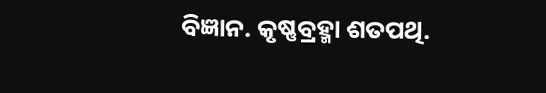ବିଜ୍ଞାନ. କୃଷ୍ଣବ୍ରହ୍ମା ଶତପଥି.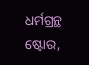ଧର୍ମଗ୍ରନ୍ଥ ଷ୍ଟୋର,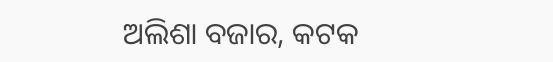ଅଲିଶା ବଜାର, କଟକ